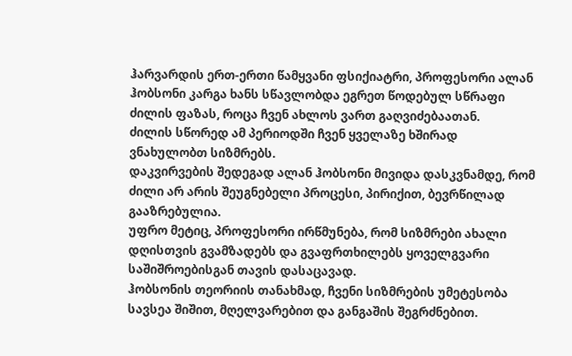ჰარვარდის ერთ-ერთი წამყვანი ფსიქიატრი, პროფესორი ალან ჰობსონი კარგა ხანს სწავლობდა ეგრეთ წოდებულ სწრაფი ძილის ფაზას, როცა ჩვენ ახლოს ვართ გაღვიძებაათან.
ძილის სწორედ ამ პერიოდში ჩვენ ყველაზე ხშირად ვნახულობთ სიზმრებს.
დაკვირვების შედეგად ალან ჰობსონი მივიდა დასკვნამდე, რომ ძილი არ არის შეუგნებელი პროცესი, პირიქით, ბევრწილად გააზრებულია.
უფრო მეტიც, პროფესორი ირწმუნება, რომ სიზმრები ახალი დღისთვის გვამზადებს და გვაფრთხილებს ყოველგვარი საშიშროებისგან თავის დასაცავად.
ჰობსონის თეორიის თანახმად, ჩვენი სიზმრების უმეტესობა სავსეა შიშით, მღელვარებით და განგაშის შეგრძნებით.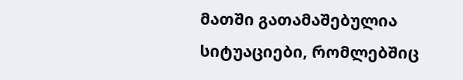მათში გათამაშებულია სიტუაციები, რომლებშიც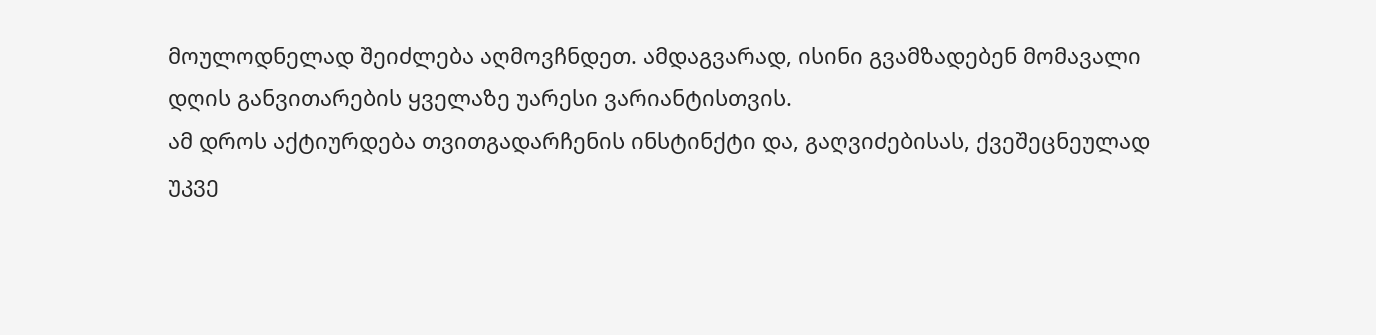მოულოდნელად შეიძლება აღმოვჩნდეთ. ამდაგვარად, ისინი გვამზადებენ მომავალი დღის განვითარების ყველაზე უარესი ვარიანტისთვის.
ამ დროს აქტიურდება თვითგადარჩენის ინსტინქტი და, გაღვიძებისას, ქვეშეცნეულად უკვე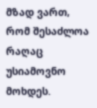მზად ვართ, რომ შესაძლოა რაღაც უსიამოვნო მოხდეს.